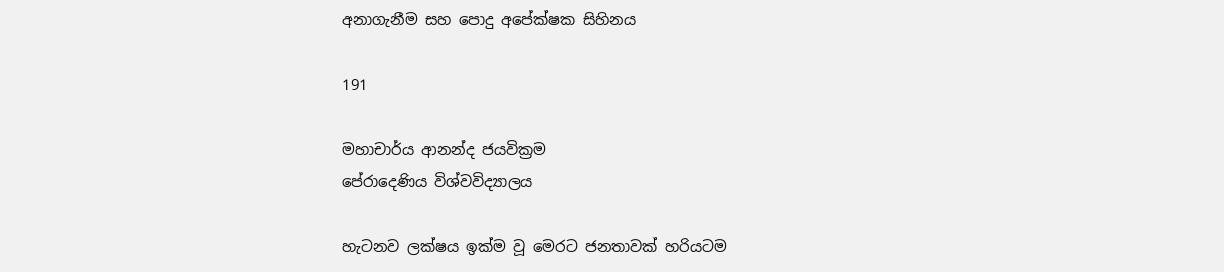අනාගැනීම සහ පොදු අපේක්ෂක සිහිනය

191

මහාචාර්ය ආනන්ද ජයවික්‍රම
පේරාදෙණිය විශ්වවිද්‍යාලය

හැටනව ලක්ෂය ඉක්ම වූ මෙරට ජනතාවක් හරියටම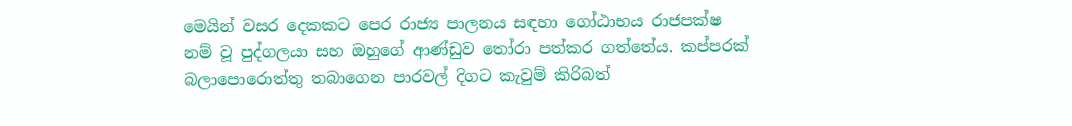මෙයින් වසර දෙකකට පෙර රාජ්‍ය පාලනය සඳහා ගෝඨාභය රාජපක්ෂ නම් වූ පුද්ගලයා සහ ඔහුගේ ආණ්ඩුව තෝරා පත්කර ගත්තේය. කප්පරක් බලාපොරොත්තු තබාගෙන පාරවල් දිගට කැවුම් කිරිබත්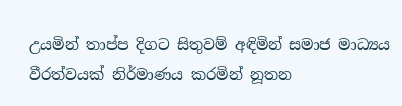උයමින් තාප්ප දිගට සිතුවම් අඳිමින් සමාජ මාධ්‍යය වීරත්වයක් නිර්මාණය කරමින් නූතන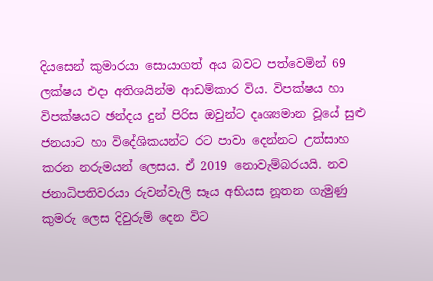දියසෙන් කුමාරයා සොයාගත් අය බවට පත්වෙමින් 69 ලක්ෂය එදා අතිශයින්ම ආඩම්කාර විය. විපක්ෂය හා විපක්ෂයට ඡන්දය දුන් පිරිස ඔවුන්ට දෘශ්‍යමාන වූයේ සුළු ජනයාට හා විදේශිකයන්ට රට පාවා දෙන්නට උත්සාහ කරන නරුමයන් ලෙසය. ඒ 2019 නොවැම්බරයයි. නව ජනාධිපතිවරයා රුවන්වැලි සෑය අභියස නූතන ගැමුණු කුමරු ලෙස දිවුරුම් දෙන විට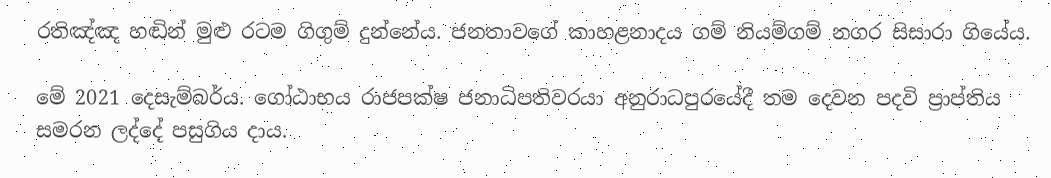රතිඤ්ඤ හඬින් මුළු රටම ගිගුම් දුන්නේය. ජනතාවගේ කාහළනාදය ගම් නියම්ගම් නගර සිසාරා ගියේය.

මේ 2021 දෙසැම්බර්ය. ගෝඨාභය රාජපක්ෂ ජනාධිපතිවරයා අනුරාධපුරයේදී තම දෙවන පදවි ප්‍රාප්තිය සමරන ලද්දේ පසුගිය දාය.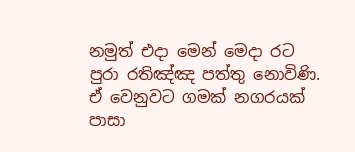නමුත් එදා මෙන් මෙදා රට පුරා රතිඤ්ඤ පත්තු නොවිණි. ඒ වෙනුවට ගමක් නගරයක් පාසා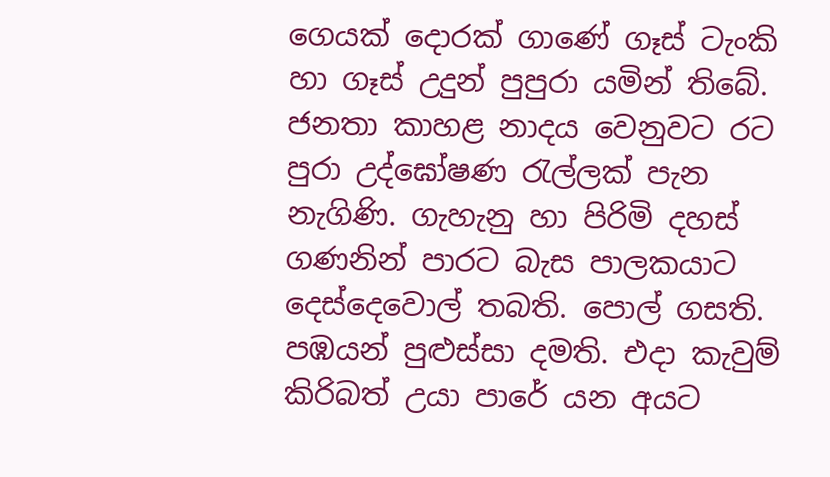ගෙයක් දොරක් ගාණේ ගෑස් ටැංකි හා ගෑස් උදුන් පුපුරා යමින් තිබේ. ජනතා කාහළ නාදය වෙනුවට රට පුරා උද්ඝෝෂණ රැල්ලක් පැන නැගිණි. ගැහැනු හා පිරිමි දහස් ගණනින් පාරට බැස පාලකයාට දෙස්දෙවොල් තබති. පොල් ගසති. පඹයන් පුළුස්සා දමති. එදා කැවුම් කිරිබත් උයා පාරේ යන අයට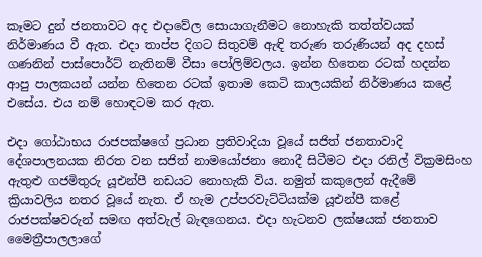කෑමට දුන් ජනතාවට අද එදාවේල සොයාගැනීමට නොහැකි තත්ත්වයක් නිර්මාණය වී ඇත. එදා තාප්ප දිගට සිතුවම් ඇඳි තරුණ තරුණියන් අද දහස් ගණනින් පාස්පොර්ට් නැතිනම් වීසා පෝලිම්වලය. ඉන්න හිතෙන රටක් හදන්න ආපු පාලකයන් යන්න හිතෙන රටක් ඉතාම කෙටි කාලයකින් නිර්මාණය කළේ එසේය. එය නම් හොඳටම කර ඇත.

එදා ගෝඨාභය රාජපක්ෂගේ ප්‍රධාන ප්‍රතිවාදියා වූයේ සජිත් ජනතාවාදි දේශපාලනයක නිරත වන සජිත් නාමයෝජනා නොදී සිටීමට එදා රනිල් වික්‍රමසිංහ ඇතුළු ගජමිතුරු යූඑන්පී නඩයට නොහැකි විය. නමුත් කකුලෙන් ඇදීමේ ක්‍රියාවලිය නතර වූයේ නැත. ඒ හැම උප්පරවැට්ටියක්ම යූඑන්පී කළේ රාජපක්ෂවරුන් සමඟ අත්වැල් බැඳගෙනය. එදා හැටනව ලක්ෂයක් ජනතාව මෛත්‍රීපාලලාගේ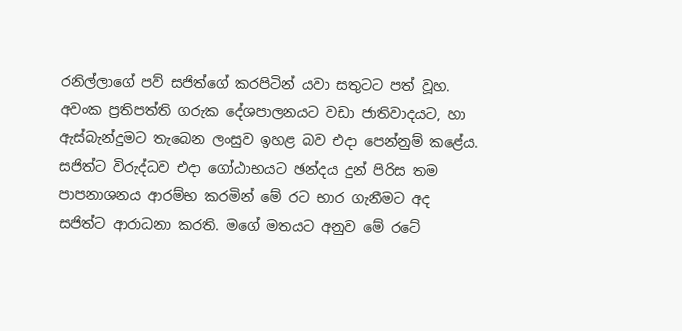රනිල්ලාගේ පව් සජිත්ගේ කරපිටින් යවා සතුටට පත් වූහ. අවංක ප්‍රතිපත්ති ගරුක දේශපාලනයට වඩා ජාතිවාදයට, හා ඇස්බැන්දුමට තැබෙන ලංසුව ඉහළ බව එදා පෙන්නුම් කළේය. සජිත්ට විරුද්ධව එදා ගෝඨාභයට ඡන්දය දුන් පිරිස තම පාපනාශනය ආරම්භ කරමින් මේ රට භාර ගැනීමට අද සජිත්ට ආරාධනා කරති. මගේ මතයට අනුව මේ රටේ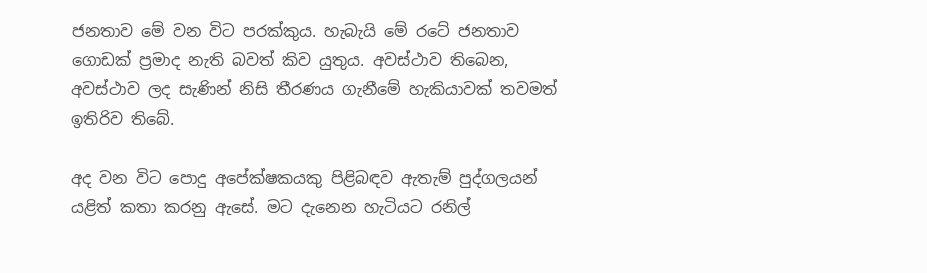ජනතාව මේ වන විට පරක්කුය. හැබැයි මේ රටේ ජනතාව ගොඩක් ප්‍රමාද නැති බවත් කිව යුතුය. අවස්ථාව තිබෙන, අවස්ථාව ලද සැණින් නිසි තීරණය ගැනීමේ හැකියාවක් තවමත් ඉතිරිව තිබේ.

අද වන විට පොදු අපේක්ෂකයකු පිළිබඳව ඇතැම් පුද්ගලයන් යළිත් කතා කරනු ඇසේ. මට දැනෙන හැටියට රනිල්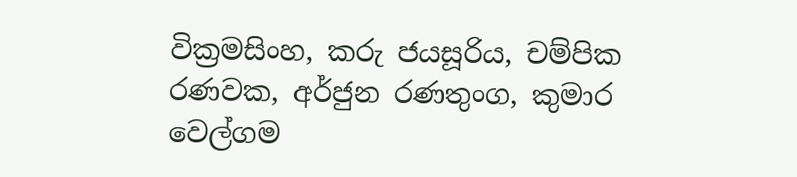වික්‍රමසිංහ, කරු ජයසූරිය, චම්පික රණවක, අර්ජුන රණතුංග, කුමාර වෙල්ගම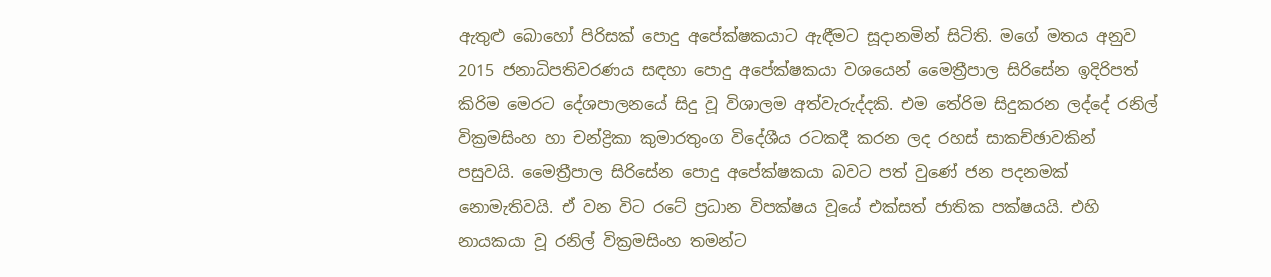ඇතුළු බොහෝ පිරිසක් පොදු අපේක්ෂකයාට ඇඳීමට සූදානමින් සිටිති. මගේ මතය අනුව 2015 ජනාධිපතිවරණය සඳහා පොදු අපේක්ෂකයා වශයෙන් මෛත්‍රීපාල සිරිසේන ඉදිරිපත් කිරිම මෙරට දේශපාලනයේ සිදු වූ විශාලම අත්වැරුද්දකි. එම තේරිම සිදුකරන ලද්දේ රනිල් වික්‍රමසිංහ හා චන්ද්‍රිකා කුමාරතුංග විදේශීය රටකදී කරන ලද රහස් සාකච්ඡාවකින් පසුවයි. මෛත්‍රීපාල සිරිසේන පොදු අපේක්ෂකයා බවට පත් වුණේ ජන පදනමක් නොමැතිවයි. ඒ වන විට රටේ ප්‍රධාන විපක්ෂය වූයේ එක්සත් ජාතික පක්ෂයයි. එහි නායකයා වූ රනිල් වික්‍රමසිංහ තමන්ට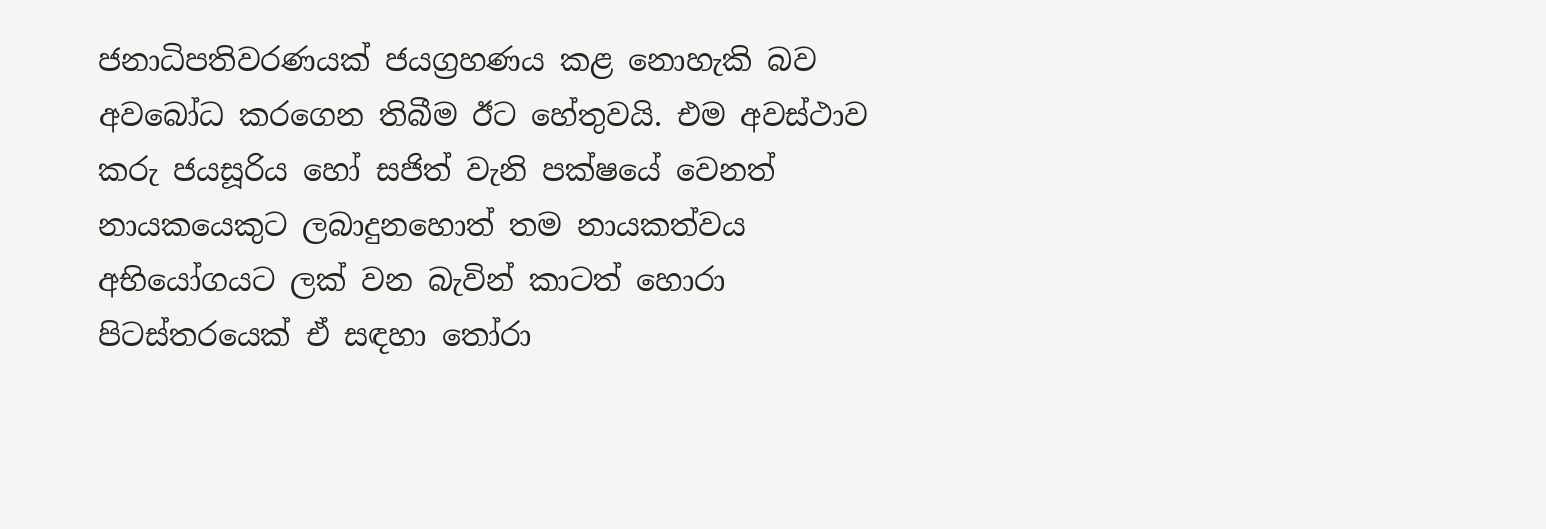ජනාධිපතිවරණයක් ජයග්‍රහණය කළ නොහැකි බව අවබෝධ කරගෙන තිබීම ඊට හේතුවයි. එම අවස්ථාව කරු ජයසූරිය හෝ සජිත් වැනි පක්ෂයේ වෙනත් නායකයෙකුට ලබාදුනහොත් තම නායකත්වය අභියෝගයට ලක් වන බැවින් කාටත් හොරා පිටස්තරයෙක් ඒ සඳහා තෝරා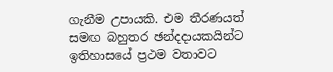ගැනීම උපායකි. එම තීරණයත් සමඟ බහුතර ඡන්දදායකයින්ට ඉතිහාසයේ ප්‍රථම වතාවට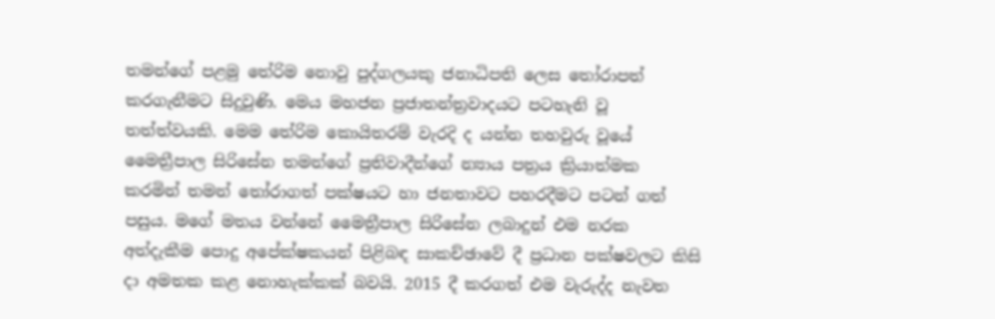තමන්ගේ පළමු තේරිම නොවු පුද්ගලයකු ජනාධිපති ලෙස තෝරාපත් කරගැනීමට සිදුවුණි. මෙය මහජන ප්‍රජාතන්ත්‍රවාදයට පටහැනි වූ තත්ත්වයකි. මෙම තේරිම කොයිතරම් වැරදි ද යන්න තහවුරු වූයේ මෛත්‍රීපාල සිරිසේන තමන්ගේ ප්‍රතිවාදීන්ගේ න්‍යාය පත්‍රය ක්‍රියාත්මක කරමින් තමන් තෝරාගත් පක්ෂයට හා ජනතාවට පහරදීමට පටන් ගත් පසුය. මගේ මතය වන්නේ මෛත්‍රීපාල සිරිසේන ලබාදුන් එම නරක අත්දැකීම පොදු අපේක්ෂකයන් පිළිබඳ සාකච්ඡාවේ දී ප්‍රධාන පක්ෂවලට කිසි දා අමතක කළ නොහැක්කක් බවයි. 2015 දී කරගත් එම වැරුද්ද නැවත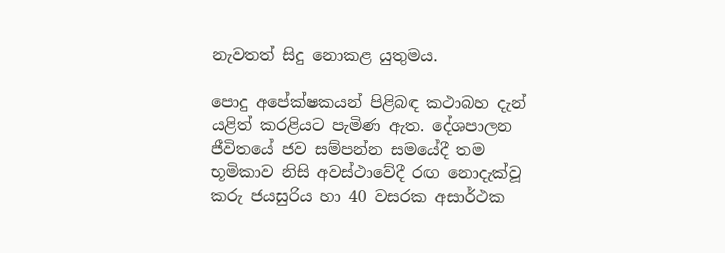නැවතත් සිදු නොකළ යුතුමය.

පොදු අපේක්ෂකයන් පිළිබඳ කථාබහ දැන් යළිත් කරළියට පැමිණ ඇත. දේශපාලන ජීවිතයේ ජව සම්පන්න සමයේදී තම භූමිකාව නිසි අවස්ථාවේදී රඟ නොදැක්වූ කරු ජයසුරිය හා 40 වසරක අසාර්ථක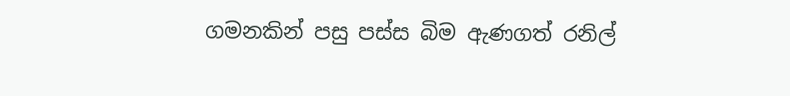ගමනකින් පසු පස්ස බිම ඇණගත් රනිල්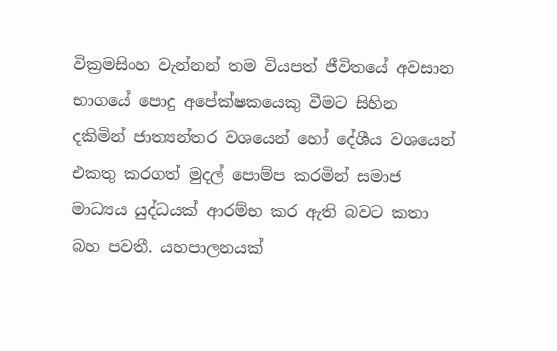වික්‍රමසිංහ වැන්නන් තම වියපත් ජීවිතයේ අවසාන භාගයේ පොදු අපේක්ෂකයෙකු වීමට සිහින දකිමින් ජාත්‍යන්තර වශයෙන් හෝ දේශීය වශයෙන් එකතු කරගත් මුදල් පොම්ප කරමින් සමාජ මාධ්‍යය යුද්ධයක් ආරම්භ කර ඇති බවට කතා බහ පවතී. යහපාලනයක්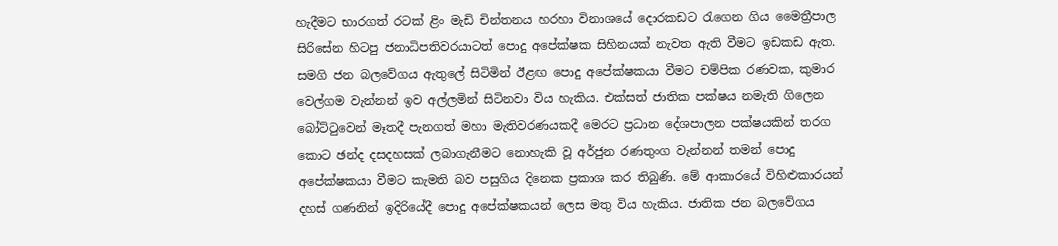හැදීමට භාරගත් රටක් ළිං මැඩි චින්තනය හරහා විනාශයේ දොරකඩට රැගෙන ගිය මෛත්‍රීපාල සිරිසේන හිටපු ජනාධිපතිවරයාටත් පොදු අපේක්ෂක සිහිනයක් නැවත ඇති වීමට ඉඩකඩ ඇත. සමගි ජන බලවේගය ඇතුලේ සිටිමින් ඊළඟ පොදු අපේක්ෂකයා වීමට චම්පික රණවක, කුමාර වෙල්ගම වැන්නන් ඉව අල්ලමින් සිටිනවා විය හැකිය. එක්සත් ජාතික පක්ෂය නමැති ගිලෙන බෝට්ටුවෙන් මෑතදී පැනගත් මහා මැතිවරණයකදී මෙරට ප්‍රධාන දේශපාලන පක්ෂයකින් තරග කොට ඡන්ද දසදහසක් ලබාගැනීමට නොහැකි වූ අර්ජුන රණතුංග වැන්නන් තමන් පොදු අපේක්ෂකයා වීමට කැමති බව පසුගිය දිනෙක ප්‍රකාශ කර තිබුණි. මේ ආකාරයේ විහිළුකාරයන් දහස් ගණනින් ඉදිරියේදී පොදු අපේක්ෂකයන් ලෙස මතු විය හැකිය. ජාතික ජන බලවේගය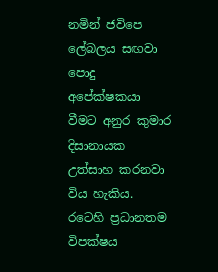නමින් ජවිපෙ ලේබලය සඟවා පොදු අපේක්ෂකයා වීමට අනුර කුමාර දිසානායක උත්සාහ කරනවා විය හැකිය. රටෙහි ප්‍රධානතම විපක්ෂය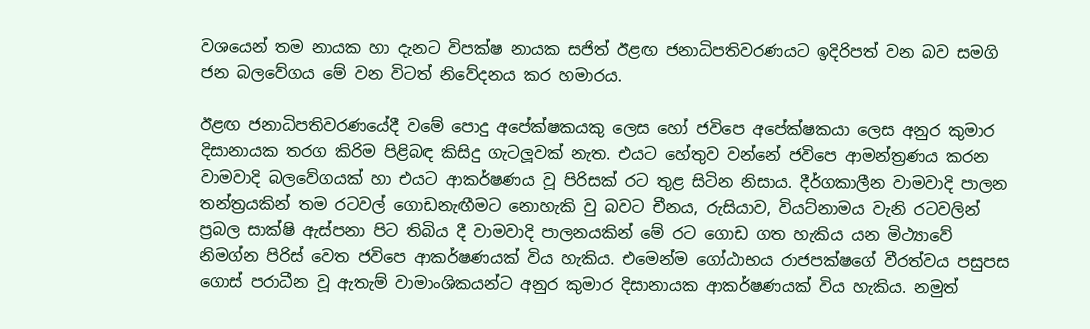වශයෙන් තම නායක හා දැනට විපක්ෂ නායක සජිත් ඊළඟ ජනාධිපතිවරණයට ඉදිරිපත් වන බව සමගි ජන බලවේගය මේ වන විටත් නිවේදනය කර හමාරය.

ඊළඟ ජනාධිපතිවරණයේදී වමේ පොදු අපේක්ෂකයකු ලෙස හෝ ජවිපෙ අපේක්ෂකයා ලෙස අනුර කුමාර දිසානායක තරග කිරිම පිළිබඳ කිසිදු ගැටලූවක් නැත. එයට හේතුව වන්නේ ජවිපෙ ආමන්ත්‍රණය කරන වාමවාදි බලවේගයක් හා එයට ආකර්ෂණය වූ පිරිසක් රට තුළ සිටින නිසාය. දීර්ගකාලීන වාමවාදි පාලන තන්ත්‍රයකින් තම රටවල් ගොඩනැඟීමට නොහැකි වු බවට චීනය, රුසියාව, වියට්නාමය වැනි රටවලින් ප්‍රබල සාක්ෂි ඇස්පනා පිට තිබිය දී වාමවාදි පාලනයකින් මේ රට ගොඩ ගත හැකිය යන මිථ්‍යාවේ නිමග්න පිරිස් වෙත ජවිපෙ ආකර්ෂණයක් විය හැකිය. එමෙන්ම ගෝඨාභය රාජපක්ෂගේ වීරත්වය පසුපස ගොස් පරාධීන වූ ඇතැම් වාමාංශිකයන්ට අනුර කුමාර දිසානායක ආකර්ෂණයක් විය හැකිය. නමුත්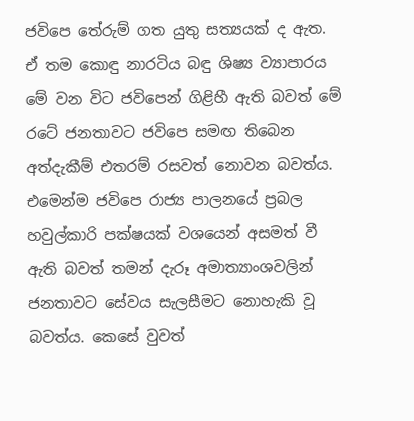ජවිපෙ තේරුම් ගත යුතු සත්‍යයක් ද ඇත. ඒ තම කොඳු නාරටිය බඳු ශිෂ්‍ය ව්‍යාපාරය මේ වන විට ජවිපෙන් ගිළිහී ඇති බවත් මේ රටේ ජනතාවට ජවිපෙ සමඟ තිබෙන අත්දැකීම් එතරම් රසවත් නොවන බවත්ය. එමෙන්ම ජවිපෙ රාජ්‍ය පාලනයේ ප්‍රබල හවුල්කාරි පක්ෂයක් වශයෙන් අසමත් වී ඇති බවත් තමන් දැරූ අමාත්‍යාංශවලින් ජනතාවට සේවය සැලසීමට නොහැකි වූ බවත්ය. කෙසේ වුවත්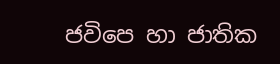ජවිපෙ හා ජාතික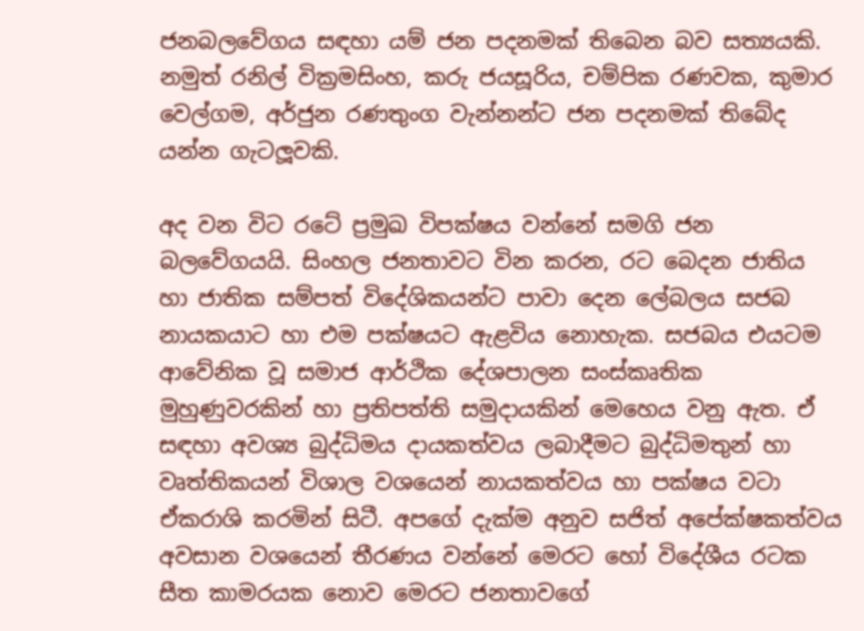ජනබලවේගය සඳහා යම් ජන පදනමක් තිබෙන බව සත්‍යයකි. නමුත් රනිල් වික්‍රමසිංහ, කරු ජයසූරිය, චම්පික රණවක, කුමාර වෙල්ගම, අර්ජුන රණතුංග වැන්නන්ට ජන පදනමක් තිබේද යන්න ගැටලූවකි.

අද වන විට රටේ ප්‍රමුඛ විපක්ෂය වන්නේ සමගි ජන බලවේගයයි. සිංහල ජනතාවට වින කරන, රට බෙදන ජාතිය හා ජාතික සම්පත් විදේශිකයන්ට පාවා දෙන ලේබලය සජබ නායකයාට හා එම පක්ෂයට ඇළවිය නොහැක. සජබය එයටම ආවේනික වූ සමාජ ආර්ථික දේශපාලන සංස්කෘතික මුහුණුවරකින් හා ප්‍රතිපත්ති සමුදායකින් මෙහෙය වනු ඇත. ඒ සඳහා අවශ්‍ය බුද්ධිමය දායකත්වය ලබාදීමට බුද්ධිමතුන් හා වෘත්තිකයන් විශාල වශයෙන් නායකත්වය හා පක්ෂය වටා ඒකරාශි කරමින් සිටී. අපගේ දැක්ම අනුව සජිත් අපේක්ෂකත්වය අවසාන වශයෙන් තීරණය වන්නේ මෙරට හෝ විදේශීය රටක සීත කාමරයක නොව මෙරට ජනතාවගේ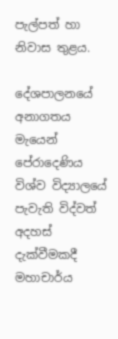පැල්පත් හා නිවාස තුළය.

දේශපාලනයේ අනාගතය මැයෙන් පේරාදෙණිය විශ්ව විද්‍යාලයේ පැවැති විද්වත් අදහස් දැක්වීමකදී මහාචාර්ය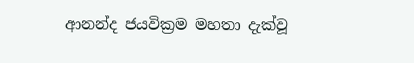ආනන්ද ජයවික්‍රම මහතා දැක්වූ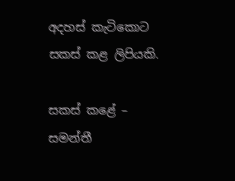අදහස් කැටිකොට සකස් කළ ලිපියකි.

සකස් කළේ – සමන්තී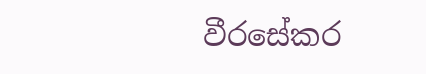වීරසේකර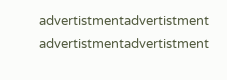advertistmentadvertistment
advertistmentadvertistment